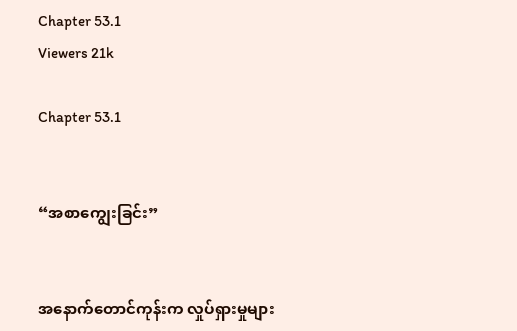Chapter 53.1
Viewers 21k

Chapter 53.1


“အစာကျွေးခြင်း”


အနောက်တောင်ကုန်းက လှုပ်ရှားမှုများ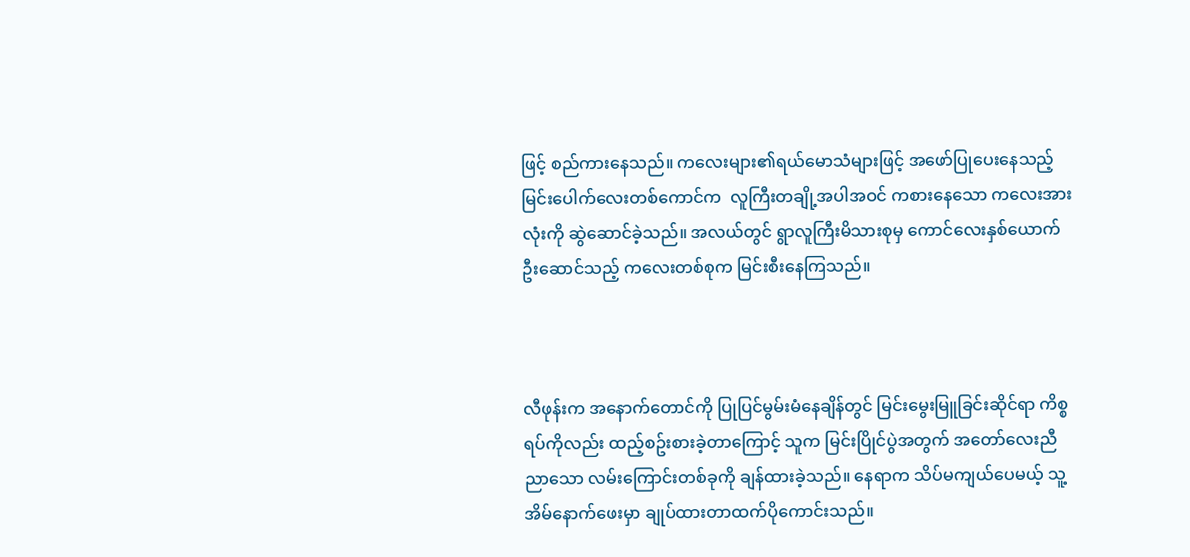ဖြင့် စည်ကားနေသည်။ ကလေးများ၏ရယ်မောသံများဖြင့် အဖော်ပြုပေးနေသည့် မြင်းပေါက်လေးတစ်ကောင်က  လူကြီးတချို့အပါအဝင် ကစားနေသော ကလေးအားလုံးကို ဆွဲဆောင်ခဲ့သည်။ အလယ်တွင် ရွာလူကြီးမိသားစုမှ ကောင်လေးနှစ်ယောက်ဦးဆောင်သည့် ကလေးတစ်စုက မြင်းစီးနေကြသည်။



လီဖုန်းက အနောက်တောင်ကို ပြုပြင်မွမ်းမံနေချိန်တွင် မြင်းမွေးမြူခြင်းဆိုင်ရာ ကိစ္စရပ်ကိုလည်း ထည့်စဥ်းစားခဲ့တာကြောင့် သူက မြင်းပြိုင်ပွဲအတွက် အတော်လေးညီညာသော လမ်းကြောင်းတစ်ခုကို ချန်ထားခဲ့သည်။ နေရာက သိပ်မကျယ်ပေမယ့် သူ့အိမ်နောက်ဖေးမှာ ချုပ်ထားတာထက်ပိုကောင်းသည်။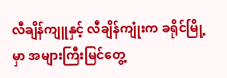လီချိန်ကျူနှင့် လီချိန်ကျုံးက ခရိုင်မြို့မှာ အများကြီးမြင်တွေ့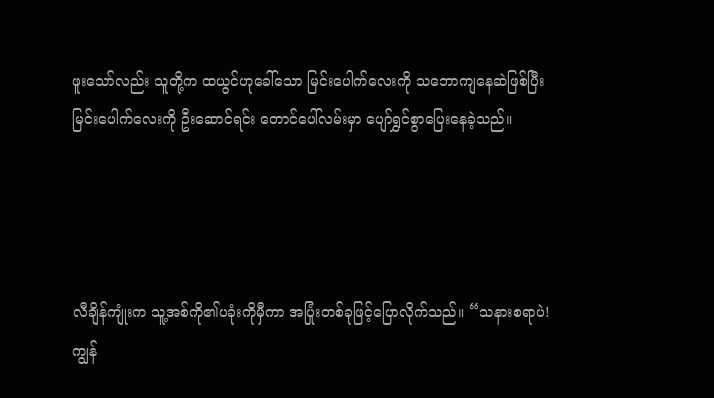ဖူးသော်လည်း သူတို့က ထယွင်ဟုခေါ်သော မြင်းပေါက်လေးကို သဘောကျနေဆဲဖြစ်ပြီး မြင်းပေါက်လေးကို ဦးဆောင်ရင်း တောင်ပေါ်လမ်းမှာ ပျော်ရွှင်စွာပြေးနေခဲ့သည်။




လီချိန်ကျုံးက သူ့အစ်ကို၏ပခုံးကိုမှီကာ အပြုံးတစ်ခုဖြင့်ပြောလိုက်သည်။ “သနားစရာပဲ! ကျွန်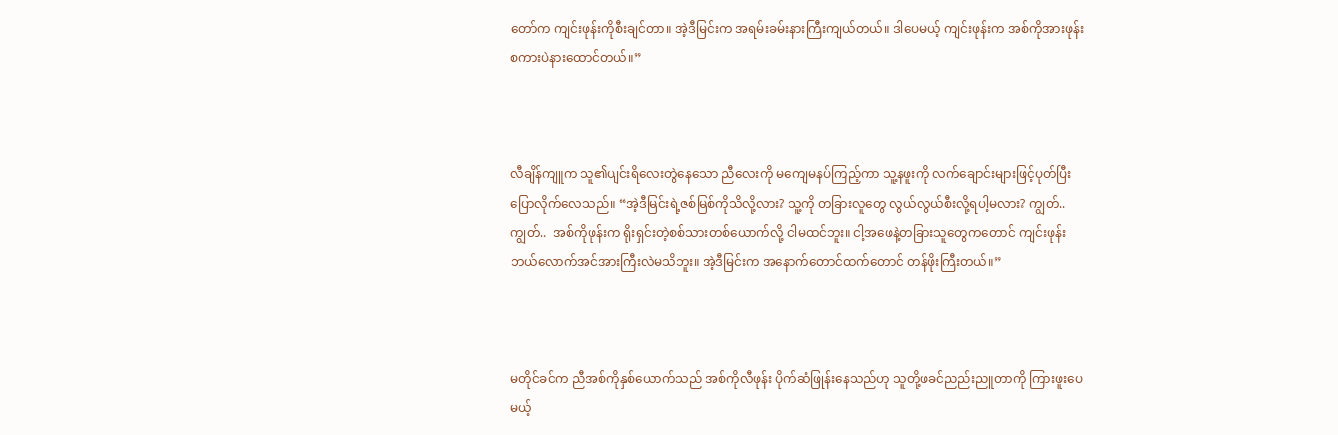တော်က ကျင်းဖုန်းကိုစီးချင်တာ။ အဲ့ဒီမြင်းက အရမ်းခမ်းနားကြီးကျယ်တယ်။ ဒါပေမယ့် ကျင်းဖုန်းက အစ်ကိုအားဖုန်းစကားပဲနားထောင်တယ်။”



လီချိန်ကျူက သူ၏ပျင်းရိလေးတွဲနေသော ညီလေးကို မကျေမနပ်ကြည့်ကာ သူ့နဖူးကို လက်ချောင်းများဖြင့်ပုတ်ပြီး ပြောလိုက်လေသည်။ “အဲ့ဒီမြင်းရဲ့ဇစ်မြစ်ကိုသိလို့လား? သူ့ကို တခြားလူတွေ လွယ်လွယ်စီးလို့ရပါ့မလား? ကျွတ်..  ကျွတ်..  အစ်ကိုဖုန်းက ရိုးရှင်းတဲ့စစ်သားတစ်ယောက်လို့ ငါမထင်ဘူး။ ငါ့အဖေနဲ့တခြားသူတွေကတောင် ကျင်းဖုန်းဘယ်လောက်အင်အားကြီးလဲမသိဘူး။ အဲ့ဒီမြင်းက အနောက်တောင်ထက်တောင် တန်ဖိုးကြီးတယ်။”



မတိုင်ခင်က ညီအစ်ကိုနှစ်ယောက်သည် အစ်ကိုလီဖုန်း ပိုက်ဆံဖြုန်းနေသည်ဟု သူတို့ဖခင်ညည်းညူတာကို ကြားဖူးပေမယ့်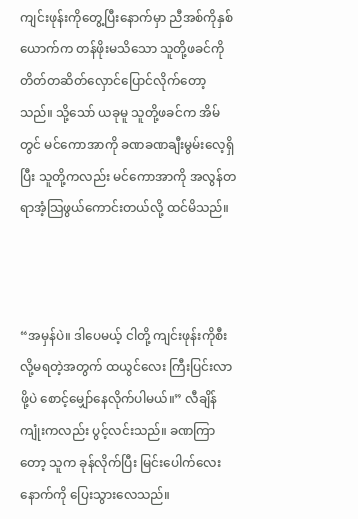ကျင်းဖုန်းကိုတွေ့ပြီးနောက်မှာ ညီအစ်ကိုနှစ်ယောက်က တန်ဖိုးမသိသော သူတို့ဖခင်ကို တိတ်တဆိတ်လှောင်ပြောင်လိုက်တော့သည်။ သို့သော် ယခုမူ သူတို့ဖခင်က အိမ်တွင် မင်ကောအာကို ခဏခဏချီးမွမ်းလေ့ရှိပြီး သူတို့ကလည်း မင်ကောအာကို အလွန်တရာအံ့သြဖွယ်ကောင်းတယ်လို့ ထင်မိသည်။



“အမှန်ပဲ။ ဒါပေမယ့် ငါတို့ ကျင်းဖုန်းကိုစီးလို့မရတဲ့အတွက် ထယွင်လေး ကြီးပြင်းလာဖို့ပဲ စောင့်မျှော်နေလိုက်ပါမယ်။” လီချိန်ကျုံးကလည်း ပွင့်လင်းသည်။ ခဏကြာတော့ သူက ခုန်လိုက်ပြီး မြင်းပေါက်လေးနောက်ကို ပြေးသွားလေသည်။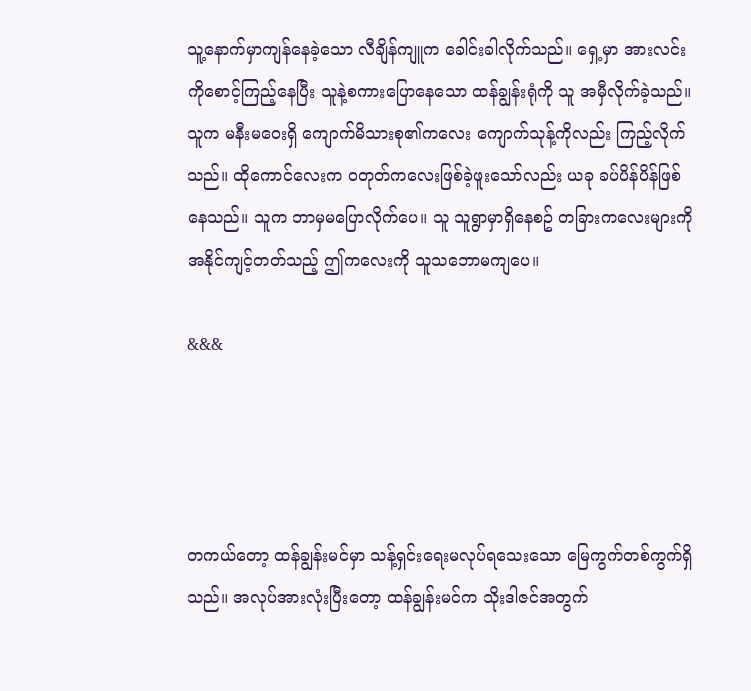သူ့နောက်မှာကျန်နေခဲ့သော လီချိန်ကျူက ခေါင်းခါလိုက်သည်။ ရှေ့မှာ အားလင်းကိုစောင့်ကြည့်နေပြီး သူနဲ့စကားပြောနေသော ထန်ချွန်းရုံကို သူ အမှီလိုက်ခဲ့သည်။ သူက မနီးမဝေးရှိ ကျောက်မိသားစု၏ကလေး ကျောက်သုန့်ကိုလည်း ကြည့်လိုက်သည်။ ထိုကောင်လေးက ဝတုတ်ကလေးဖြစ်ခဲ့ဖူးသော်လည်း ယခု ခပ်ပိန်ပိန်ဖြစ်နေသည်။ သူက ဘာမှမပြောလိုက်ပေ။ သူ သူရွာမှာရှိနေစဥ် တခြားကလေးများကို အနိုင်ကျင့်တတ်သည့် ဤကလေးကို သူသဘောမကျပေ။

&&&




တကယ်တော့ ထန်ချွန်းမင်မှာ သန့်ရှင်းရေးမလုပ်ရသေးသော မြေကွက်တစ်ကွက်ရှိသည်။ အလုပ်အားလုံးပြီးတော့ ထန်ချွန်းမင်က သိုးဒါဇင်အတွက်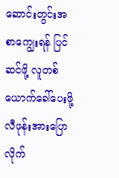ဆောင်းတွင်းအစာကျွေးရန် ပြင်ဆင်ဖို့ လူတစ်ယောက်ခေါ်ပေးဖို့ လီဖုန်းအားပြောလိုက်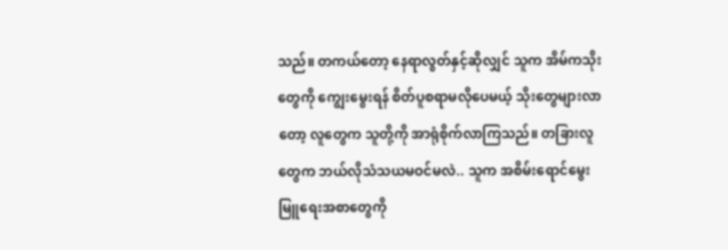သည်။ တကယ်တော့ နေရာလွတ်နှင့်ဆိုလျှင် သူက အိမ်ကသိုးတွေကို ကျွေးမွေးရန် စိတ်ပူစရာမလိုပေမယ့် သိုးတွေများလာတော့ လူတွေက သူတို့ကို အာရုံစိုက်လာကြသည်။ တခြားလူတွေက ဘယ်လိုသံသယမဝင်မလဲ.. သူက အစိမ်းရောင်မွေးမြူရေးအစာတွေကို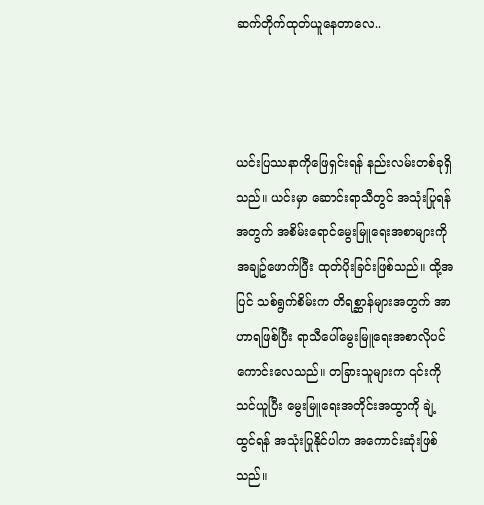ဆက်တိုက်ထုတ်ယူနေတာလေ..



ယင်းပြဿနာကိုဖြေရှင်းရန် နည်းလမ်းတစ်ခုရှိသည်။ ယင်းမှာ ဆောင်းရာသီတွင် အသုံးပြုရန်အတွက် အစိမ်းရောင်မွေးမြူရေးအစာများကို အချဥ်ဖောက်ပြီး ထုတ်ပိုးခြင်းဖြစ်သည်။ ထို့အပြင် သစ်ရွက်စိမ်းက တိရစ္ဆာန်များအတွက် အာဟာရဖြစ်ပြီး ရာသီပေါ်မွေးမြူရေးအစာလိုပင် ကောင်းလေသည်။ တခြားသူများက ၎င်းကိုသင်ယူပြီး မွေးမြူရေးအတိုင်းအထွာကို ချဲ့ထွင်ရန် အသုံးပြုနိုင်ပါက အကောင်းဆုံးဖြစ်သည်။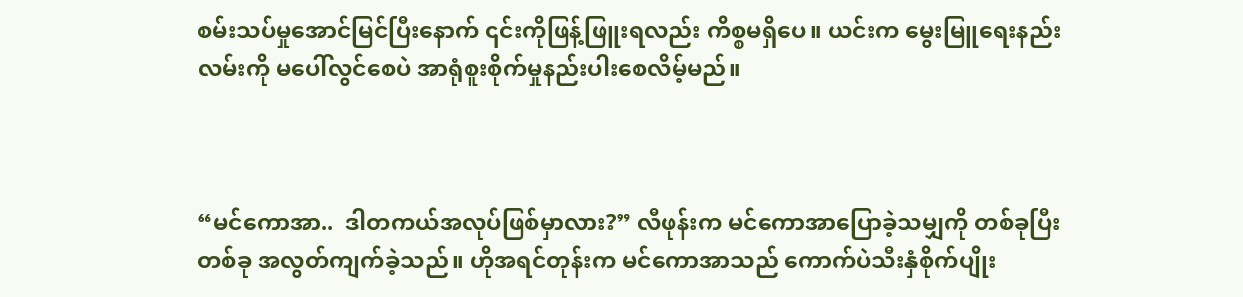စမ်းသပ်မှုအောင်မြင်ပြီးနောက် ၎င်းကိုဖြန့်ဖြူးရလည်း ကိစ္စမရှိပေ။ ယင်းက မွေးမြူရေးနည်းလမ်းကို မပေါ်လွင်စေပဲ အာရုံစူးစိုက်မှုနည်းပါးစေလိမ့်မည်။



“မင်ကောအာ..  ဒါတကယ်အလုပ်ဖြစ်မှာလား?” လီဖုန်းက မင်ကောအာပြောခဲ့သမျှကို တစ်ခုပြီးတစ်ခု အလွတ်ကျက်ခဲ့သည်။ ဟိုအရင်တုန်းက မင်ကောအာသည် ကောက်ပဲသီးနှံစိုက်ပျိုး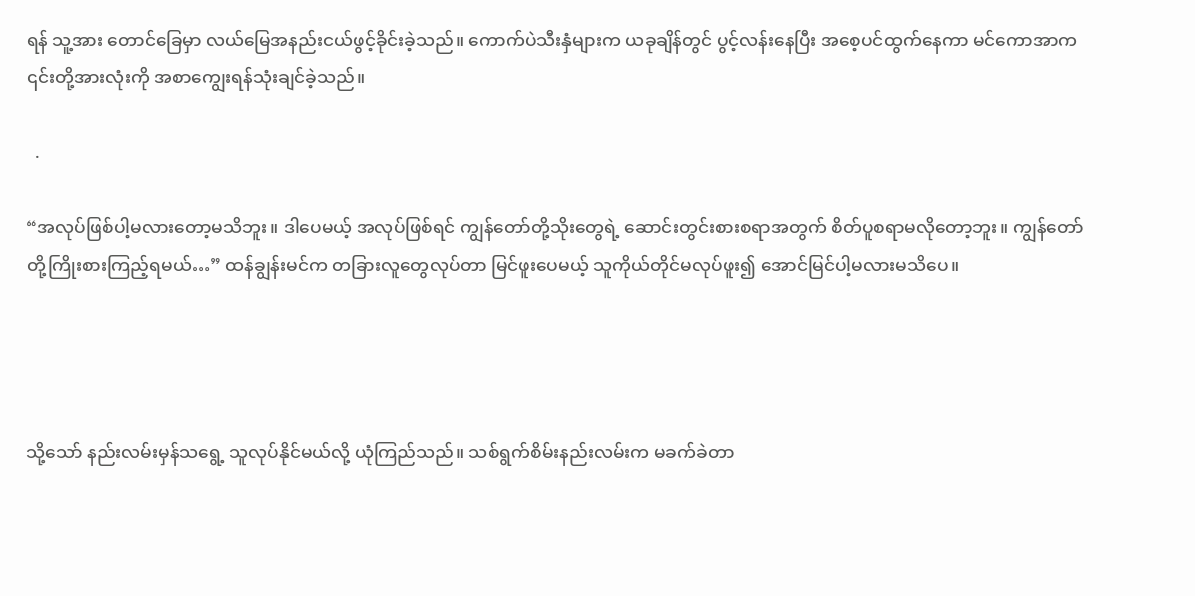ရန် သူ့အား တောင်ခြေမှာ လယ်မြေအနည်းငယ်ဖွင့်ခိုင်းခဲ့သည်။ ကောက်ပဲသီးနှံများက ယခုချိန်တွင် ပွင့်လန်းနေပြီး အစေ့ပင်ထွက်နေကာ မင်ကောအာက ၎င်းတို့အားလုံးကို အစာကျွေးရန်သုံးချင်ခဲ့သည်။

  .

“အလုပ်ဖြစ်ပါ့မလားတော့မသိဘူး။ ဒါပေမယ့် အလုပ်ဖြစ်ရင် ကျွန်တော်တို့သိုးတွေရဲ့ ဆောင်းတွင်းစားစရာအတွက် စိတ်ပူစရာမလိုတော့ဘူး။ ကျွန်တော်တို့ကြိုးစားကြည့်ရမယ်…” ထန်ချွန်းမင်က တခြားလူတွေလုပ်တာ မြင်ဖူးပေမယ့် သူကိုယ်တိုင်မလုပ်ဖူး၍ အောင်မြင်ပါ့မလားမသိပေ။




သို့သော် နည်းလမ်းမှန်သရွေ့ သူလုပ်နိုင်မယ်လို့ ယုံကြည်သည်။ သစ်ရွက်စိမ်းနည်းလမ်းက မခက်ခဲတာ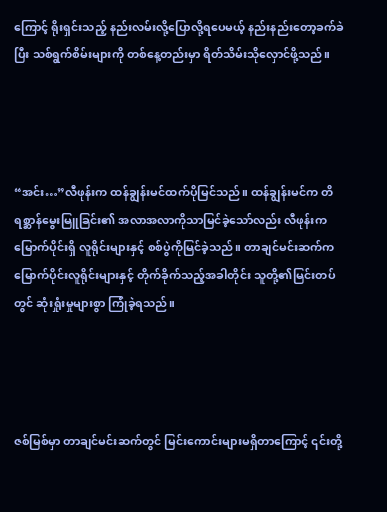ကြောင့် ရိုးရှင်းသည့် နည်းလမ်းလို့ပြောလို့ရပေမယ့် နည်းနည်းတော့ခက်ခဲပြီး သစ်ရွက်စိမ်းများကို တစ်နေ့တည်းမှာ ရိတ်သိမ်းသိုလှောင်ဖို့သည်။




“အင်း…”လီဖုန်းက ထန်ချွန်းမင်ထက်ပိုမြင်သည်။ ထန်ချွန်းမင်က တိရစ္ဆာန်မွေးမြူခြင်း၏ အလာအလာကိုသာမြင်ခဲ့သော်လည်း လီဖုန်းက မြောက်ပိုင်းရှိ လူရိုင်းများနှင့် စစ်ပွဲကိုမြင်ခဲ့သည်။ တာချင်မင်းဆက်က မြောက်ပိုင်းလူရိုင်းများနှင့် တိုက်ခိုက်သည့်အခါတိုင်း သူတို့၏မြင်းတပ်တွင် ဆုံးရှုံးမှုများစွာ ကြုံခဲ့ရသည်။




ဇစ်မြစ်မှာ တာချင်မင်းဆက်တွင် မြင်းကောင်းများမရှိတာကြောင့် ၎င်းတို့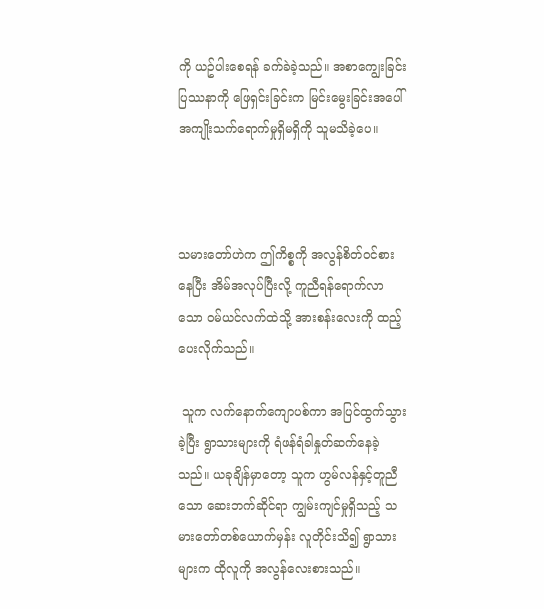ကို ယဥ်ပါးစေရန် ခက်ခဲခဲ့သည်။ အစာကျွေးခြင်းပြဿနာကို ဖြေရှင်းခြင်းက မြင်းမွေးခြင်းအပေါ် အကျိုးသက်ရောက်မှုရှိမရှိကို သူမသိခဲ့ပေ။



သမားတော်ဟဲက ဤကိစ္စကို အလွန်စိတ်ဝင်စားနေပြီး အိမ်အလုပ်ပြီးလို့ ကူညီရန်ရောက်လာသော ဝမ်ယင်လက်ထဲသို့ အားစန်းလေးကို ထည့်ပေးလိုက်သည်။

 သူက လက်နောက်ကျောပစ်ကာ အပြင်ထွက်သွားခဲ့ပြီး ရွာသားများကို ရံဖန်ရံခါနှုတ်ဆက်နေခဲ့သည်။ ယခုချိန်မှာတော့ သူက ဟွမ်လန်နှင့်တူညီသော ဆေးဘက်ဆိုင်ရာ ကျွမ်းကျင်မှုရှိသည့် သမားတော်တစ်ယောက်မှန်း လူတိုင်းသိ၍ ရွာသားများက ထိုလူကို အလွန်လေးစားသည်။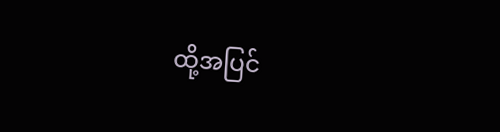ထို့အပြင်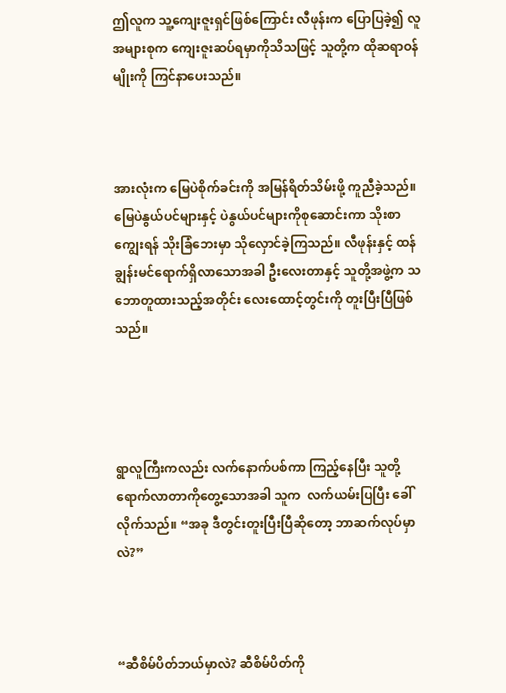ဤလူက သူ့ကျေးဇူးရှင်ဖြစ်ကြောင်း လီဖုန်းက ပြောပြခဲ့၍ လူအများစုက ကျေးဇူးဆပ်ရမှာကိုသိသဖြင့် သူတို့က ထိုဆရာဝန်မျိုးကို ကြင်နာပေးသည်။



အားလုံးက မြေပဲစိုက်ခင်းကို အမြန်ရိတ်သိမ်းဖို့ ကူညီခဲ့သည်။ မြေပဲနွယ်ပင်များနှင့် ပဲနွယ်ပင်များကိုစုဆောင်းကာ သိုးစာကျွေးရန် သိုးခြံဘေးမှာ သိုလှောင်ခဲ့ကြသည်။ လီဖုန်းနှင့် ထန်ချွန်းမင်ရောက်ရှိလာသောအခါ ဦးလေးတာနှင့် သူတို့အဖွဲ့က သဘောတူထားသည့်အတိုင်း လေးထောင့်တွင်းကို တူးပြီးပြီဖြစ်သည်။




ရွာလူကြီးကလည်း လက်နောက်ပစ်ကာ ကြည့်နေပြီး သူတို့ရောက်လာတာကိုတွေ့သောအခါ သူက  လက်ယမ်းပြပြီး ခေါ်လိုက်သည်။ “အခု ဒီတွင်းတူးပြီးပြီဆိုတော့ ဘာဆက်လုပ်မှာလဲ?”



“ဆီစိမ်ပိတ်ဘယ်မှာလဲ? ဆီစိမ်ပိတ်ကို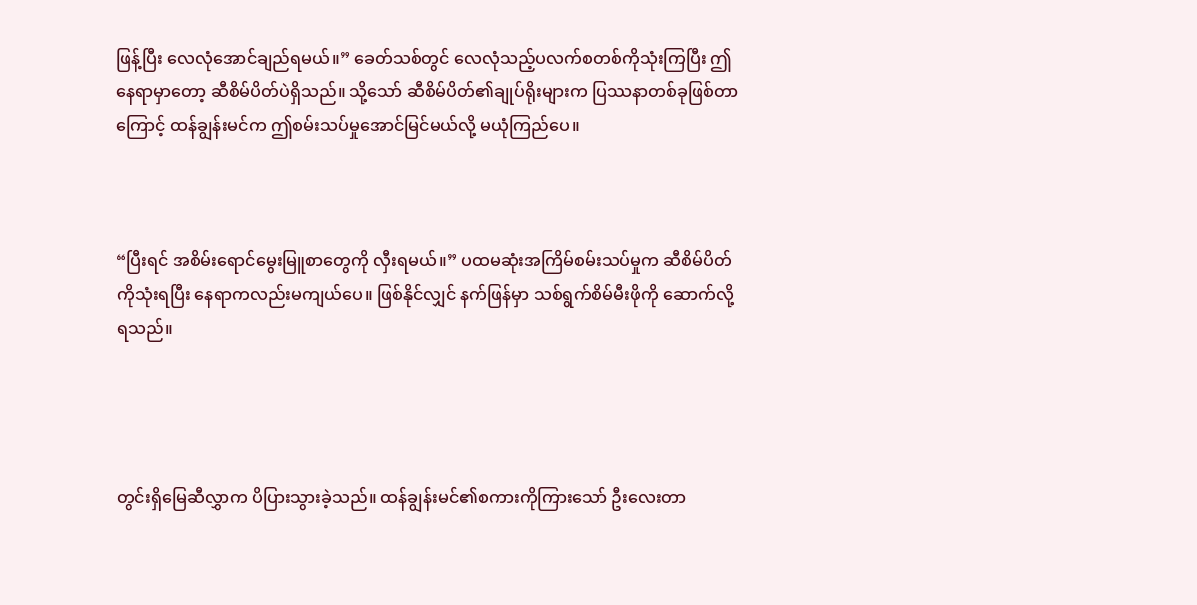ဖြန့်ပြီး လေလုံအောင်ချည်ရမယ်။” ခေတ်သစ်တွင် လေလုံသည့်ပလက်စတစ်ကိုသုံးကြပြီး ဤနေရာမှာတော့ ဆီစိမ်ပိတ်ပဲရှိသည်။ သို့သော် ဆီစိမ်ပိတ်၏ချုပ်ရိုးများက ပြဿနာတစ်ခုဖြစ်တာကြောင့် ထန်ချွန်းမင်က ဤစမ်းသပ်မှုအောင်မြင်မယ်လို့ မယုံကြည်ပေ။



“ပြီးရင် အစိမ်းရောင်မွေးမြူစာတွေကို လှီးရမယ်။” ပထမဆုံးအကြိမ်စမ်းသပ်မှုက ဆီစိမ်ပိတ်ကိုသုံးရပြီး နေရာကလည်းမကျယ်ပေ။ ဖြစ်နိုင်လျှင် နက်ဖြန်မှာ သစ်ရွက်စိမ်မီးဖိုကို ဆောက်လို့ရသည်။




တွင်းရှိမြေဆီလွှာက ပိပြားသွားခဲ့သည်။ ထန်ချွန်းမင်၏စကားကိုကြားသော် ဦးလေးတာ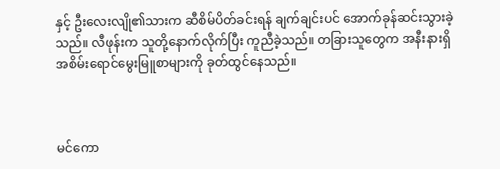နှင့် ဦးလေးလျို၏သားက ဆီစိမ်ပိတ်ခင်းရန် ချက်ချင်းပင် အောက်ခုန်ဆင်းသွားခဲ့သည်။ လီဖုန်းက သူတို့နောက်လိုက်ပြီး ကူညီခဲ့သည်။ တခြားသူတွေက အနီးနားရှိ အစိမ်းရောင်မွေးမြူစာများကို ခုတ်ထွင်နေသည်။



မင်ကော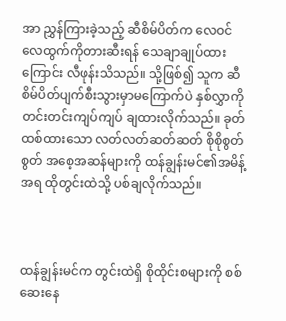အာ ညွှန်ကြားခဲ့သည့် ဆီစိမ်ပိတ်က လေဝင်လေထွက်ကိုတားဆီးရန် သေချာချုပ်ထားကြောင်း လီဖုန်းသိသည်။ သို့ဖြစ်၍ သူက ဆီစိမ်ပိတ်ပျက်စီးသွားမှာမကြောက်ပဲ နှစ်လွှာကို တင်းတင်းကျပ်ကျပ် ချထားလိုက်သည်။ ခုတ်ထစ်ထားသော လတ်လတ်ဆတ်ဆတ် စိုစိုစွတ်စွတ် အစေ့အဆန်များကို ထန်ချွန်းမင်၏အမိန့်အရ ထိုတွင်းထဲသို့ ပစ်ချလိုက်သည်။



ထန်ချွန်းမင်က တွင်းထဲရှိ စိုထိုင်းစများကို စစ်ဆေးနေ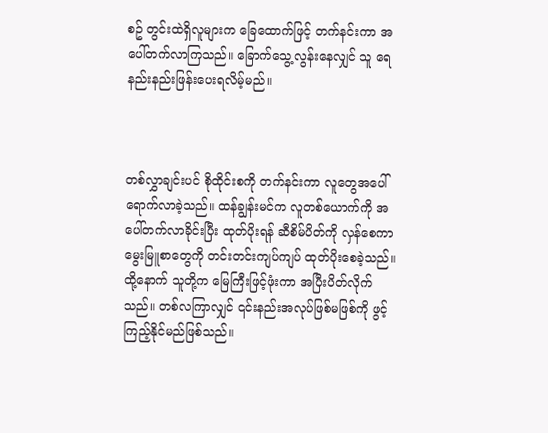စဥ် တွင်းထဲရှိလူများက ခြေထောက်ဖြင့် တက်နင်းကာ အပေါ်တက်လာကြသည်။ ခြောက်သွေ့လွန်းနေလျှင် သူ ရေနည်းနည်းဖြန်းပေးရလိမ့်မည်။



တစ်လွှာချင်းပင် စိုထိုင်းစကို တက်နင်းကာ လူတွေအပေါ်ရောက်လာခဲ့သည်။ ထန်ချွန်းမင်က လူတစ်ယောက်ကို အပေါ်တက်လာခိုင်းပြီး ထုတ်ပိုးရန် ဆီစိမ်ပိတ်ကို လှန်စေကာ မွေးမြူစာတွေကို တင်းတင်းကျပ်ကျပ် ထုတ်ပိုးစေခဲ့သည်။ ထို့နောက် သူတို့က မြေကြီးဖြင့်ဖုံးကာ အပြီးပိတ်လိုက်သည်။ တစ်လကြာလျှင် ၎င်းနည်းအလုပ်ဖြစ်မဖြစ်ကို ဖွင့်ကြည့်နိုင်မည်ဖြစ်သည်။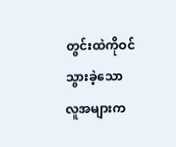တွင်းထဲကိုဝင်သွားခဲ့သော လူအများက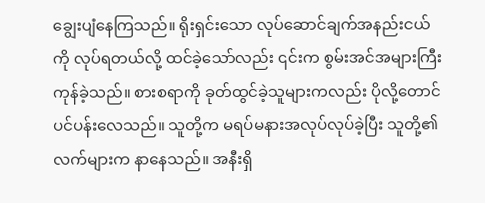ချွေးပျံနေကြသည်။ ရိုးရှင်းသော လုပ်ဆောင်ချက်အနည်းငယ်ကို လုပ်ရတယ်လို့ ထင်ခဲ့သော်လည်း ၎င်းက စွမ်းအင်အများကြီးကုန်ခဲ့သည်။ စားစရာကို ခုတ်ထွင်ခဲ့သူများကလည်း ပိုလို့တောင်ပင်ပန်းလေသည်။ သူတို့က မရပ်မနားအလုပ်လုပ်ခဲ့ပြီး သူတို့၏လက်များက နာနေသည်။ အနီးရှိ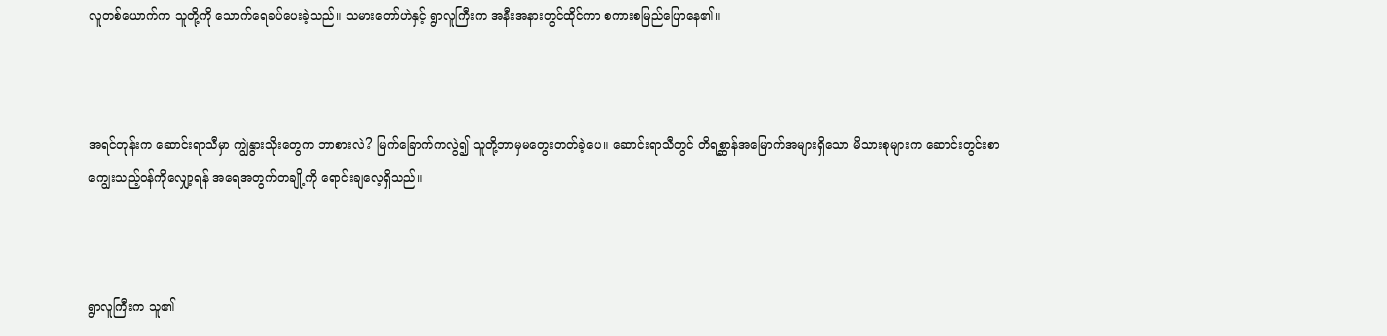လူတစ်ယောက်က သူတို့ကို သောက်ရေခပ်ပေးခဲ့သည်။ သမားတော်ဟဲနှင့် ရွာလူကြီးက အနီးအနားတွင်ထိုင်ကာ စကားစမြည်ပြောနေ၏။



အရင်တုန်းက ဆောင်းရာသီမှာ ကျွဲနွားသိုးတွေက ဘာစားလဲ? မြက်ခြောက်ကလွဲ၍ သူတို့ဘာမှမတွေးတတ်ခဲ့ပေ။ ဆောင်းရာသီတွင် တိရစ္ဆာန်အမြောက်အများရှိသော မိသားစုများက ဆောင်းတွင်းစာကျွေးသည့်ဝန်ကိုလျှော့ရန် အရေအတွက်တချို့ကို ရောင်းချလေ့ရှိသည်။



ရွာလူကြီးက သူ၏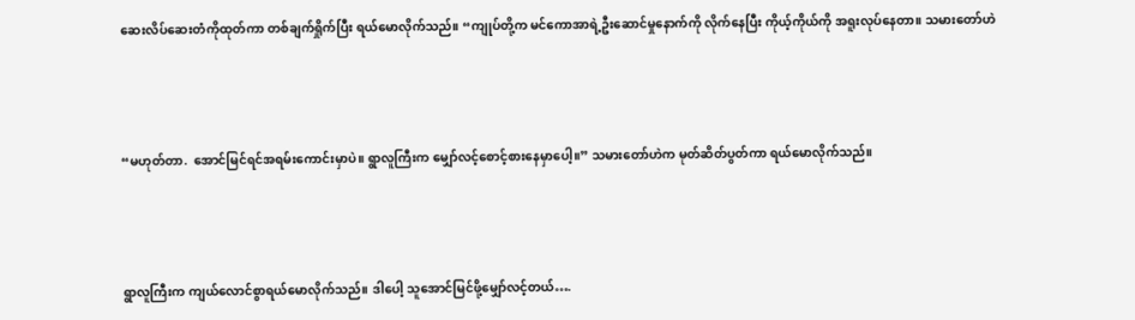ဆေးလိပ်ဆေးတံကိုထုတ်ကာ တစ်ချက်ရှိုက်ပြီး ရယ်မောလိုက်သည်။ “ကျုပ်တို့က မင်ကောအာရဲ့ဦးဆောင်မှုနောက်ကို လိုက်နေပြီး ကိုယ့်ကိုယ်ကို အရူးလုပ်နေတာ။ သမားတော်ဟဲ



“မဟုတ်တာ.  အောင်မြင်ရင်အရမ်းကောင်းမှာပဲ။ ရွာလူကြီးက မျှော်လင့်စောင့်စားနေမှာပေါ့။” သမားတော်ဟဲက မုတ်ဆိတ်ပွတ်ကာ ရယ်မောလိုက်သည်။



ရွာလူကြီးက ကျယ်လောင်စွာရယ်မောလိုက်သည်။ ဒါပေါ့ သူအောင်မြင်ဖို့မျှော်လင့်တယ်….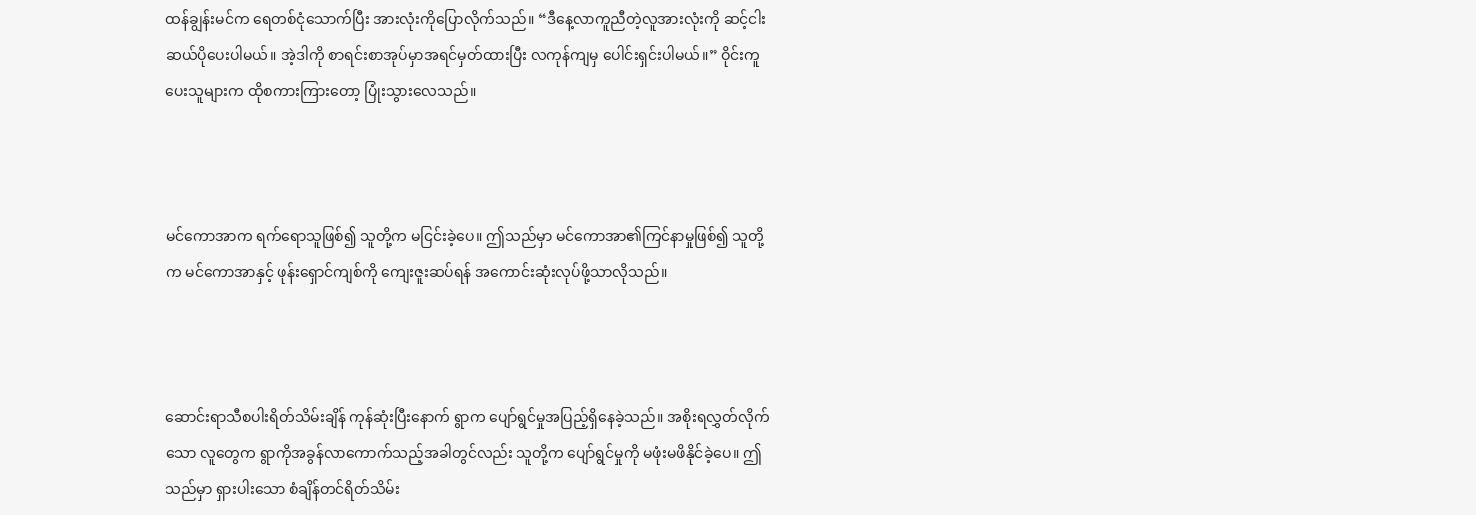ထန်ချွန်းမင်က ရေတစ်ငုံသောက်ပြီး အားလုံးကိုပြောလိုက်သည်။ “ဒီနေ့လာကူညီတဲ့လူအားလုံးကို ဆင့်ငါးဆယ်ပိုပေးပါမယ်။ အဲ့ဒါကို စာရင်းစာအုပ်မှာအရင်မှတ်ထားပြီး လကုန်ကျမှ ပေါင်းရှင်းပါမယ်။” ဝိုင်းကူပေးသူများက ထိုစကားကြားတော့ ပြုံးသွားလေသည်။



မင်ကောအာက ရက်ရောသူဖြစ်၍ သူတို့က မငြင်းခဲ့ပေ။ ဤသည်မှာ မင်ကောအာ၏ကြင်နာမှုဖြစ်၍ သူတို့က မင်ကောအာနှင့် ဖုန်းရှောင်ကျစ်ကို ကျေးဇူးဆပ်ရန် အကောင်းဆုံးလုပ်ဖို့သာလိုသည်။



ဆောင်းရာသီစပါးရိတ်သိမ်းချိန် ကုန်ဆုံးပြီးနောက် ရွာက ပျော်ရွင်မှုအပြည့်ရှိနေခဲ့သည်။ အစိုးရလွှတ်လိုက်သော လူတွေက ရွာကိုအခွန်လာကောက်သည့်အခါတွင်လည်း သူတို့က ပျော်ရွင်မှုကို မဖုံးမဖိနိုင်ခဲ့ပေ။ ဤသည်မှာ ရှားပါးသော စံချိန်တင်ရိတ်သိမ်း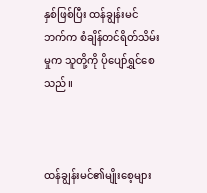နှစ်ဖြစ်ပြီး ထန်ချွန်းမင်ဘက်က စံချိန်တင်ရိတ်သိမ်းမှုက သူတို့ကို ပိုပျော်ရွှင်စေသည်။



ထန်ချွန်းမင်၏မျိုးစေ့များ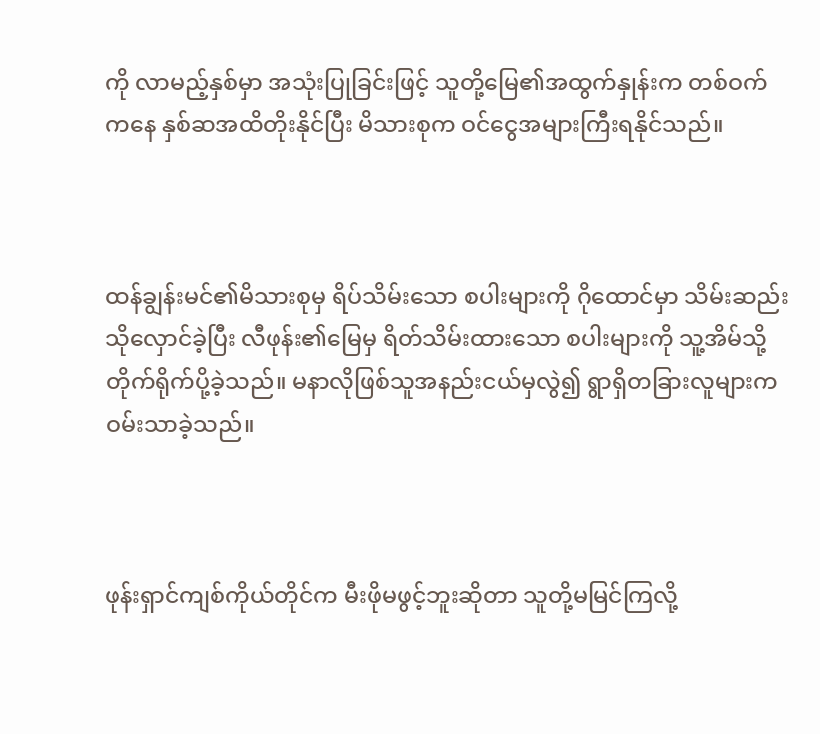ကို လာမည့်နှစ်မှာ အသုံးပြုခြင်းဖြင့် သူတို့မြေ၏အထွက်နှုန်းက တစ်ဝက်ကနေ နှစ်ဆအထိတိုးနိုင်ပြီး မိသားစုက ဝင်ငွေအများကြီးရနိုင်သည်။



ထန်ချွန်းမင်၏မိသားစုမှ ရိပ်သိမ်းသော စပါးများကို ဂိုထောင်မှာ သိမ်းဆည်းသိုလှောင်ခဲ့ပြီး လီဖုန်း၏မြေမှ ရိတ်သိမ်းထားသော စပါးများကို သူ့အိမ်သို့ တိုက်ရိုက်ပို့ခဲ့သည်။ မနာလိုဖြစ်သူအနည်းငယ်မှလွဲ၍ ရွာရှိတခြားလူများက ဝမ်းသာခဲ့သည်။



ဖုန်းရှာင်ကျစ်ကိုယ်တိုင်က မီးဖိုမဖွင့်ဘူးဆိုတာ သူတို့မမြင်ကြလို့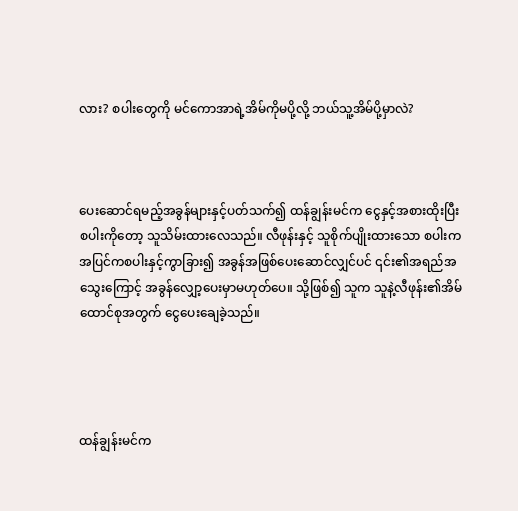လား? စပါးတွေကို မင်ကောအာရဲ့အိမ်ကိုမပို့လို့ ဘယ်သူ့အိမ်ပို့မှာလဲ?



ပေးဆောင်ရမည့်အခွန်များနှင့်ပတ်သက်၍ ထန်ချွန်းမင်က ငွေနှင့်အစားထိုးပြီး စပါးကိုတော့ သူသိမ်းထားလေသည်။ လီဖုန်းနှင့် သူစိုက်ပျိုးထားသော စပါးက အပြင်ကစပါးနှင့်ကွာခြား၍ အခွန်အဖြစ်ပေးဆောင်လျှင်ပင် ၎င်း၏အရည်အသွေးကြောင့် အခွန်လျှော့ပေးမှာမဟုတ်ပေ။ သို့ဖြစ်၍ သူက သူနဲ့လီဖုန်း၏အိမ်ထောင်စုအတွက် ငွေပေးချေခဲ့သည်။




ထန်ချွန်းမင်က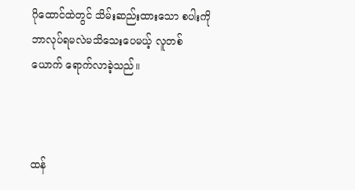ဂိုထောင်ထဲတွင် သိမ်းဆည်းထားသော စပါးကို ဘာလုပ်ရမလဲမသိသေးပေမယ့် လူတစ်ယောက် ရောက်လာခဲ့သည်။



ထန်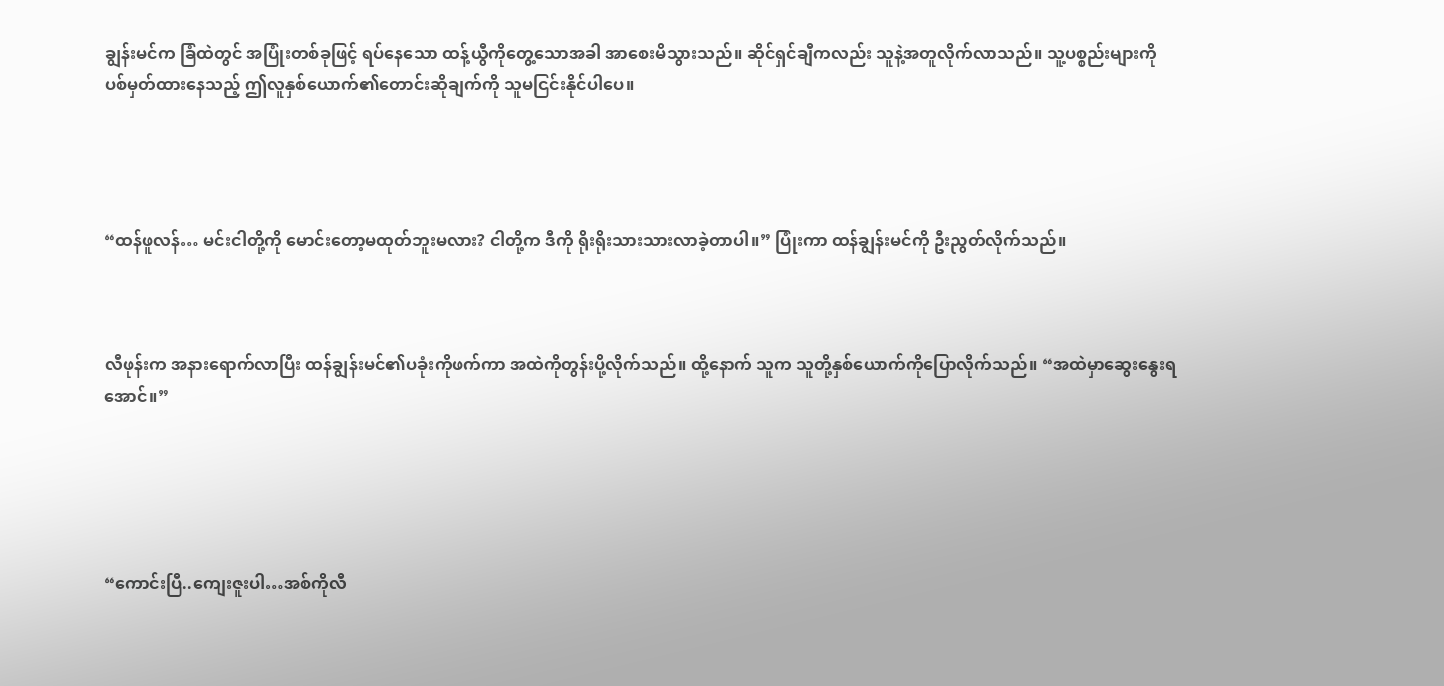ချွန်းမင်က ခြံထဲတွင် အပြုံးတစ်ခုဖြင့် ရပ်နေသော ထန့်ယွီကိုတွေ့သောအခါ အာစေးမိသွားသည်။ ဆိုင်ရှင်ချီကလည်း သူနဲ့အတူလိုက်လာသည်။ သူ့ပစ္စည်းများကို ပစ်မှတ်ထားနေသည့် ဤလူနှစ်ယောက်၏တောင်းဆိုချက်ကို သူမငြင်းနိုင်ပါပေ။




“ထန်ဖူလန်… မင်းငါတို့ကို မောင်းတော့မထုတ်ဘူးမလား? ငါတို့က ဒီကို ရိုးရိုးသားသားလာခဲ့တာပါ။” ပြုံးကာ ထန်ချွန်းမင်ကို ဦးညွတ်လိုက်သည်။



လီဖုန်းက အနားရောက်လာပြီး ထန်ချွန်းမင်၏ပခုံးကိုဖက်ကာ အထဲကိုတွန်းပို့လိုက်သည်။ ထို့နောက် သူက သူတို့နှစ်ယောက်ကိုပြောလိုက်သည်။ “အထဲမှာဆွေးနွေးရအောင်။”





“ကောင်းပြီ..ကျေးဇူးပါ…အစ်ကိုလီ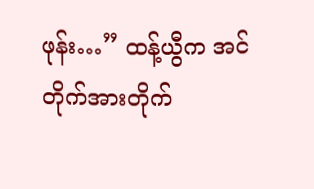ဖုန်း…” ထန့်ယွီက အင်တိုက်အားတိုက်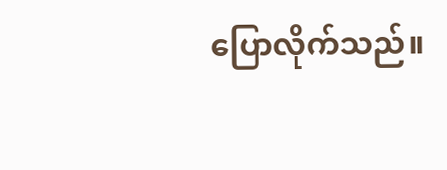ပြောလိုက်သည်။